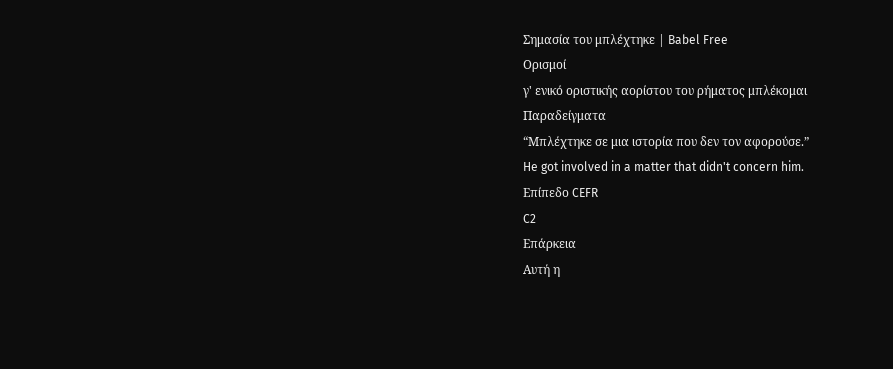Σημασία του μπλέχτηκε | Babel Free
Ορισμοί
γ' ενικό οριστικής αορίστου του ρήματος μπλέκομαι
Παραδείγματα
“Μπλέχτηκε σε μια ιστορία που δεν τον αφορούσε.”
He got involved in a matter that didn't concern him.
Επίπεδο CEFR
C2
Επάρκεια
Αυτή η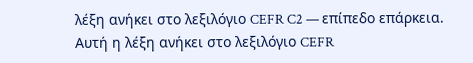λέξη ανήκει στο λεξιλόγιο CEFR C2 — επίπεδο επάρκεια.
Αυτή η λέξη ανήκει στο λεξιλόγιο CEFR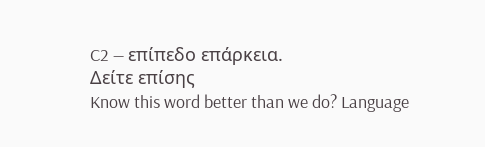C2 — επίπεδο επάρκεια.
Δείτε επίσης
Know this word better than we do? Language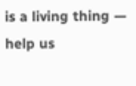is a living thing — help us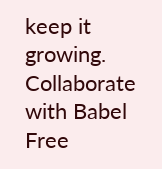keep it growing. Collaborate with Babel Free